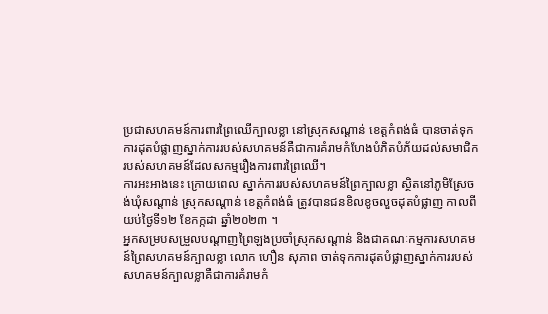ប្រជាសហគមន៍ការពារព្រៃឈើក្បាលខ្លា នៅស្រុកសណ្តាន់ ខេត្តកំពង់ធំ បានចាត់ទុកការដុតបំផ្លាញស្នាក់ការរបស់សហគមន៍គឺជាការគំរាមកំហែងបំភិតបំភ័យដល់សមាជិករបស់សហគមន៍ដែលសកម្មរឿងការពារព្រៃឈើ។
ការអះអាងនេះ ក្រោយពេល ស្នាក់ការរបស់សហគមន៍ព្រៃក្បាលខ្លា ស្ថិតនៅភូមិស្រែចង់ឃុំសណ្ដាន់ ស្រុកសណ្ដាន់ ខេត្ដកំពង់ធំ ត្រូវបានជនខិលខូចលួចដុតបំផ្លាញ កាលពីយប់ថ្ងៃទី១២ ខែកក្កដា ឆ្នាំ២០២៣ ។
អ្នកសម្របសម្រួលបណ្ដាញព្រៃឡងប្រចាំស្រុកសណ្ដាន់ និងជាគណៈកម្មការសហគមន៍ព្រៃសហគមន៍ក្បាលខ្លា លោក ហឿន សុភាព ចាត់ទុកការដុតបំផ្លាញស្នាក់ការរបស់សហគមន៍ក្បាលខ្លាគឺជាការគំរាមកំ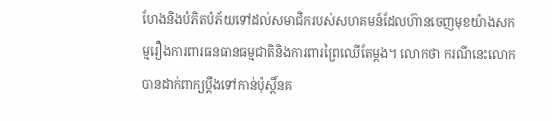ហែងនិងបំភិតបំភ័យទៅដល់សមាជិករបស់សហគមន៍ដែលហ៊ានចេញមុខយ៉ាងសកម្មរឿងការពារធនធានធម្មជាតិនិងការពារព្រៃឈើតែម្ដង។ លោកថា ករណីនេះលោកបានដាក់ពាក្យប្ដឹងទៅកាន់ប៉ុស្ដិ៍នគ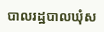បាលរដ្ឋបាលឃុំស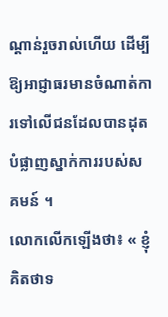ណ្ដាន់រួចរាល់ហើយ ដើម្បីឱ្យអាជ្ញាធរមានចំណាត់ការទៅលើជនដែលបានដុតបំផ្លាញស្នាក់ការរបស់សគមន៍ ។
លោកលើកឡើងថា៖ « ខ្ញុំគិតថាទ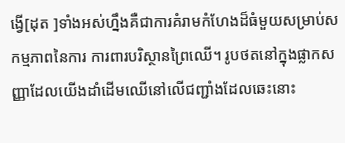ង្វើ[ដុត ]ទាំងអស់ហ្នឹងគឺជាការគំរាមកំហែងដ៏ធំមួយសម្រាប់សកម្មភាពនៃការ ការពារបរិស្ថានព្រៃឈើ។ រូបថតនៅក្នុងផ្លាកសញ្ញាដែលយើងដាំដើមឈើនៅលើជញ្ជាំងដែលឆេះនោះ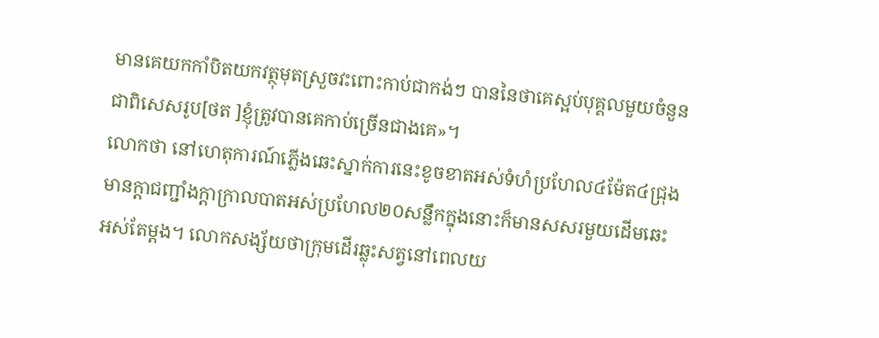មានគេយកកាំបិតយកវត្ថុមុតស្រួចវះពោះកាប់ជាកង់ៗ បាននៃថាគេស្អប់បុគ្គលមួយចំនួនជាពិសេសរូប[ថត ]ខ្ញុំត្រូវបានគេកាប់ច្រើនជាងគេ»។
លោកថា នៅហេតុការណ៍ភ្លើងឆេះស្នាក់ការនេះខូចខាតអស់ទំហំប្រហែល៤ម៉ែត៤ជ្រុង មានក្ដាជញ្ជាំងក្ដាក្រាលបាតអស់ប្រហែល២០សន្លឹកក្នុងនោះក៏មានសសរមួយដើមឆេះអស់តែម្ដង។ លោកសង្ស័យថាក្រុមដើរឆ្លុះសត្វនៅពេលយ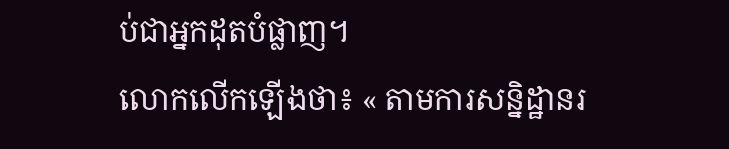ប់ជាអ្នកដុតបំផ្លាញ។
លោកលើកឡើងថា៖ « តាមការសន្និដ្ឋានរ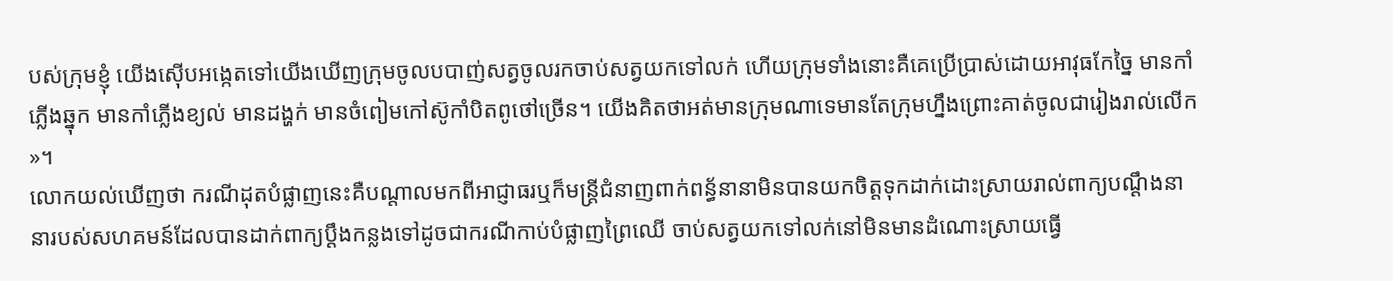បស់ក្រុមខ្ញុំ យើងស៊ើបអង្កេតទៅយើងឃើញក្រុមចូលបបាញ់សត្វចូលរកចាប់សត្វយកទៅលក់ ហើយក្រុមទាំងនោះគឺគេប្រើប្រាស់ដោយអាវុធកែច្នៃ មានកាំភ្លើងឆ្នុក មានកាំភ្លើងខ្យល់ មានដង្ហក់ មានចំពៀមកៅស៊ូកាំបិតពូថៅច្រើន។ យើងគិតថាអត់មានក្រុមណាទេមានតែក្រុមហ្នឹងព្រោះគាត់ចូលជារៀងរាល់លើក »។
លោកយល់ឃើញថា ករណីដុតបំផ្លាញនេះគឺបណ្ដាលមកពីអាជ្ញាធរឬក៏មន្រ្ដីជំនាញពាក់ពន្ធ័នានាមិនបានយកចិត្ដទុកដាក់ដោះស្រាយរាល់ពាក្យបណ្ដឹងនានារបស់សហគមន៍ដែលបានដាក់ពាក្យប្ដឹងកន្លងទៅដូចជាករណីកាប់បំផ្លាញព្រៃឈើ ចាប់សត្វយកទៅលក់នៅមិនមានដំណោះស្រាយធ្វើ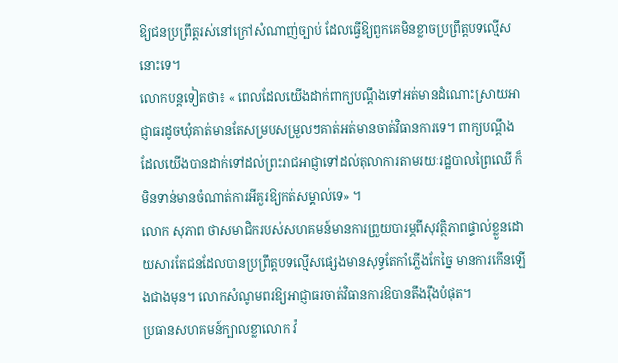ឱ្យជនប្រព្រឹត្តរស់នៅក្រៅសំណាញ់ច្បាប់ ដែលធ្វើឱ្យពួកគេមិនខ្លាចប្រព្រឹត្តបទល្មើសនោះទេ។
លោកបន្តទៀតថា៖ « ពេលដែលយើងដាក់ពាក្យបណ្ដឹងទៅអត់មានដំណោះស្រាយអាជ្ញាធរដូចឃុំគាត់មានតែសម្របសម្រួលៗគាត់អត់មានចាត់វិធានការទេ។ ពាក្យបណ្ដឹងដែលយើងបានដាក់ទៅដល់ព្រះរាជអាជ្ញាទៅដល់តុលាការតាមរយៈរដ្ឋបាលព្រៃឈើ ក៏មិនទាន់មានចំណាត់ការអីគួរឱ្យកត់សម្គាល់ទេ» ។
លោក សុភាព ថាសមាជិករបស់សហគមន៍មានការព្រួយបារម្ភពីសុវត្ថិភាពផ្ទាល់ខ្លួនដោយសារតែជនដែលបានប្រព្រឹត្តបទល្មើសផ្សេងមានសុទ្ធតែកាំភ្លើងកែច្នៃ មានការកើនឡើងជាងមុន។ លោកសំណូមពរឱ្យអាជ្ញាធរចាត់វិធានការឱបានតឹងរ៉ឹងបំផុត។
ប្រធានសហគមន៍ក្បាលខ្លាលោក វ៉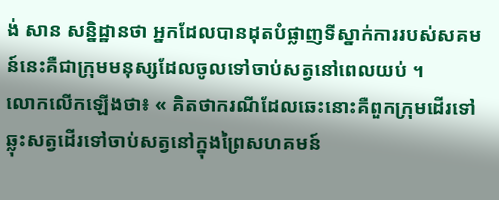ង់ សាន សន្និដ្ឋានថា អ្នកដែលបានដុតបំផ្លាញទីស្នាក់ការរបស់សគមន៍នេះគឺជាក្រុមមនុស្សដែលចូលទៅចាប់សត្វនៅពេលយប់ ។
លោកលើកឡើងថា៖ « គិតថាករណីដែលឆេះនោះគឺពួកក្រុមដើរទៅឆ្លុះសត្វដើរទៅចាប់សត្វនៅក្នុងព្រៃសហគមន៍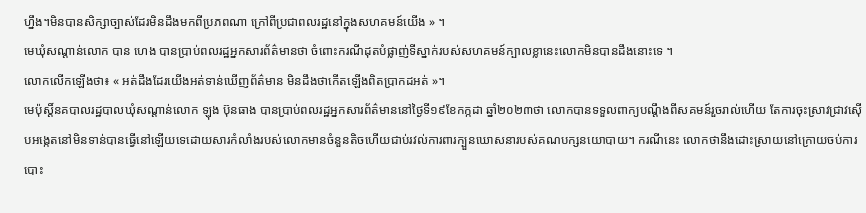ហ្នឹង។មិនបានសិក្សាច្បាស់ដែរមិនដឹងមកពីប្រភពណា ក្រៅពីប្រជាពលរដ្ឋនៅក្នុងសហគមន៍យើង » ។
មេឃុំសណ្ដាន់លោក បាន ហេង បានប្រាប់ពលរដ្ឋអ្នកសារព័ត៌មានថា ចំពោះករណីដុតបំផ្លាញ់ទីស្នាក់របស់សហគមន៍ក្បាលខ្លានេះលោកមិនបានដឹងនោះទេ ។
លោកលើកឡើងថា៖ « អត់ដឹងដែរយើងអត់ទាន់ឃើញព័ត៌មាន មិនដឹងថាកើតឡើងពិតប្រាកដអត់ »។
មេប៉ុស្ដិ៍នគបាលរដ្ឋបាលឃុំសណ្ដាន់លោក ឡុង ប៊ុនធាង បានប្រាប់ពលរដ្ឋអ្នកសារព័ត៌មាននៅថ្ងៃទី១៩ខែកក្កដា ឆ្នាំ២០២៣ថា លោកបានទទួលពាក្យបណ្ដឹងពីសគមន៍រួចរាល់ហើយ តែការចុះស្រាវជ្រាវស៊ើបអង្កេតនៅមិនទាន់បានធ្វើនៅឡើយទេដោយសារកំលាំងរបស់លោកមានចំនួនតិចហើយជាប់រវល់ការពារក្បួនឃោសនារបស់គណបក្សនយោបាយ។ ករណីនេះ លោកថានឹងដោះស្រាយនៅក្រោយចប់ការបោះ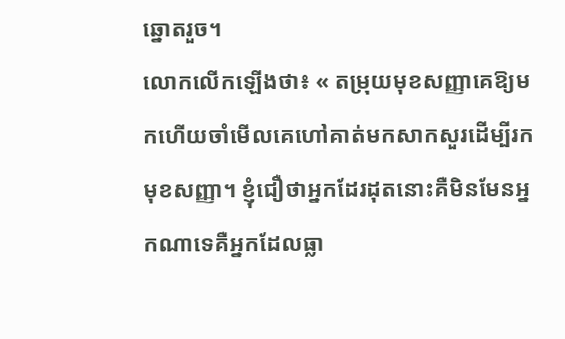ឆ្នោតរួច។
លោកលើកឡើងថា៖ « តម្រុយមុខសញ្ញាគេឱ្យមកហើយចាំមើលគេហៅគាត់មកសាកសួរដើម្បីរកមុខសញ្ញា។ ខ្ញុំជឿថាអ្នកដែរដុតនោះគឺមិនមែនអ្នកណាទេគឺអ្នកដែលធ្លា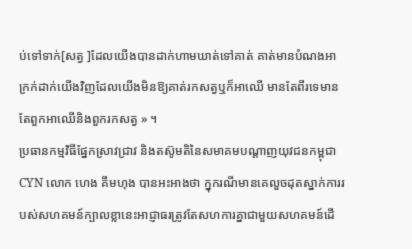ប់ទៅទាក់[សត្វ ]ដែលយើងបានដាក់ហាមឃាត់ទៅគាត់ គាត់មានបំណងអាក្រក់ដាក់យើងវិញដែលយើងមិនឱ្យគាត់រកសត្វឬក៏អាឈើ មានតែពីរទេមានតែពួកអាឈើនិងពួករកសត្វ » ។
ប្រធានកម្មវិធីផ្នែកស្រាវជ្រាវ និងតស៊ូមតិនៃសមាគមបណ្តាញយុវជនកម្ពុជា CYN លោក ហេង គឹមហុង បានអះអាងថា ក្នុករណីមានគេលួចដុតស្នាក់ការរបស់សហគមន៍ក្បាលខ្លានេះអាជ្ញាធរត្រូវតែសហការគ្នាជាមួយសហគមន៍ដើ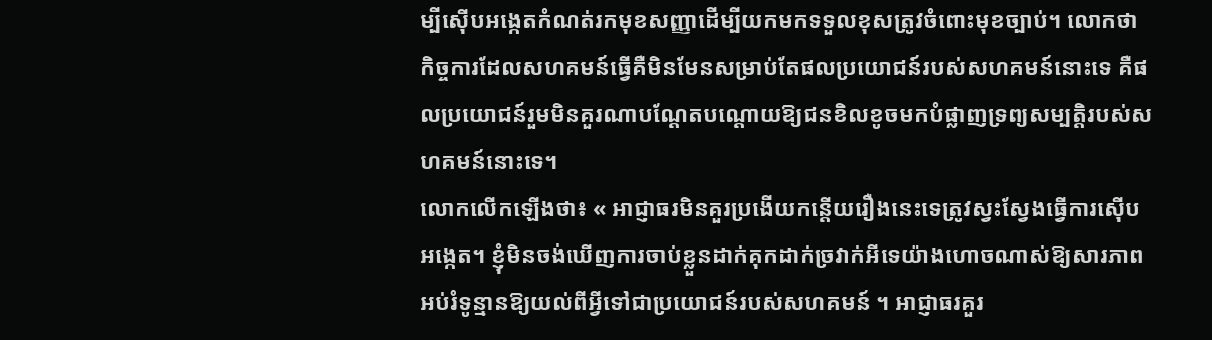ម្បីស៊ើបអង្កេតកំណត់រកមុខសញ្ញាដើម្បីយកមកទទួលខុសត្រូវចំពោះមុខច្បាប់។ លោកថា កិច្ចការដែលសហគមន៍ធ្វើគឺមិនមែនសម្រាប់តែផលប្រយោជន៍របស់សហគមន៍នោះទេ គឺផលប្រយោជន៍រួមមិនគួរណាបណ្ដែតបណ្ដោយឱ្យជនខិលខូចមកបំផ្លាញទ្រព្យសម្បត្តិរបស់សហគមន៍នោះទេ។
លោកលើកឡើងថា៖ « អាជ្ញាធរមិនគួរប្រងើយកន្តើយរឿងនេះទេត្រូវស្វះស្វែងធ្វើការស៊ើបអង្កេត។ ខ្ញុំមិនចង់ឃើញការចាប់ខ្លួនដាក់គុកដាក់ច្រវាក់អីទេយ៉ាងហោចណាស់ឱ្យសារភាពអប់រំទូន្មានឱ្យយល់ពីអ្វីទៅជាប្រយោជន៍របស់សហគមន៍ ។ អាជ្ញាធរគួរ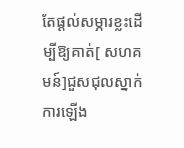តែផ្ដល់សម្ភារខ្លះដើម្បីឱ្យគាត់[ សហគមន៍]ជួសជុលស្នាក់ការឡើង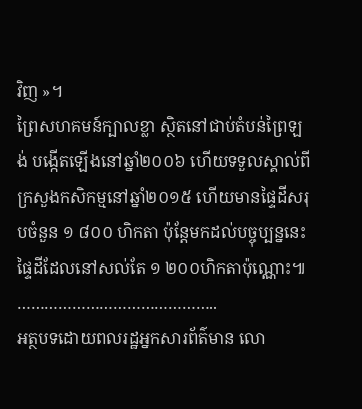វិញ »។
ព្រៃសហគមន៍ក្បាលខ្លា ស្ថិតនៅជាប់តំបន់ព្រៃឡង់ បង្កើតឡើងនៅឆ្នាំ២០០៦ ហើយទទួលស្គាល់ពីក្រសួងកសិកម្មនៅឆ្នាំ២០១៥ ហើយមានផ្ទៃដីសរុបចំនួន ១ ៨០០ ហិកតា ប៉ុន្តែមកដល់បច្ចុប្បន្ននេះផ្ទៃដីដែលនៅសល់តែ ១ ២០០ហិកតាប៉ុណ្ណោះ៕
……………………………………..
អត្ថបទដោយពលរដ្ឋអ្នកសារព័ត៌មាន លោ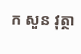ក សួន វុត្ថា